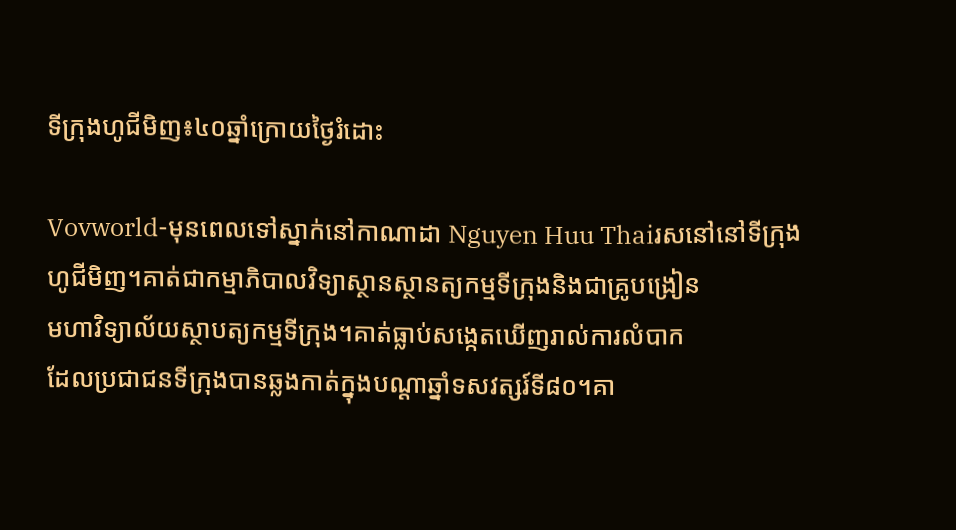ទីក្រុងហូជីមិញ៖៤០ឆ្នាំក្រោយថ្ងៃរំដោះ

Vovworld-មុនពេលទៅស្នាក់នៅកាណាដា Nguyen Huu Thaiរសនៅនៅទីក្រុង
ហូជីមិញ។គាត់ជាកម្មាភិបាលវិទ្យាស្ថានស្ថានត្យកម្មទីក្រុងនិងជាគ្រូបង្រៀន
មហាវិទ្យាល័យស្ថាបត្យកម្មទីក្រុង។គាត់ធ្លាប់សង្កេតឃើញរាល់ការលំបាក
ដែលប្រជាជនទីក្រុងបានឆ្លងកាត់ក្នុងបណ្តាឆ្នាំទសវត្សរ៍ទី៨០។គា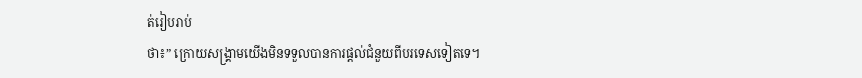ត់រៀបរាប់
ថា៖” ក្រោយសង្រ្គាមយើងមិនទទួលបានការផ្តល់ជំនួយពីបរទេសទៀតទេ។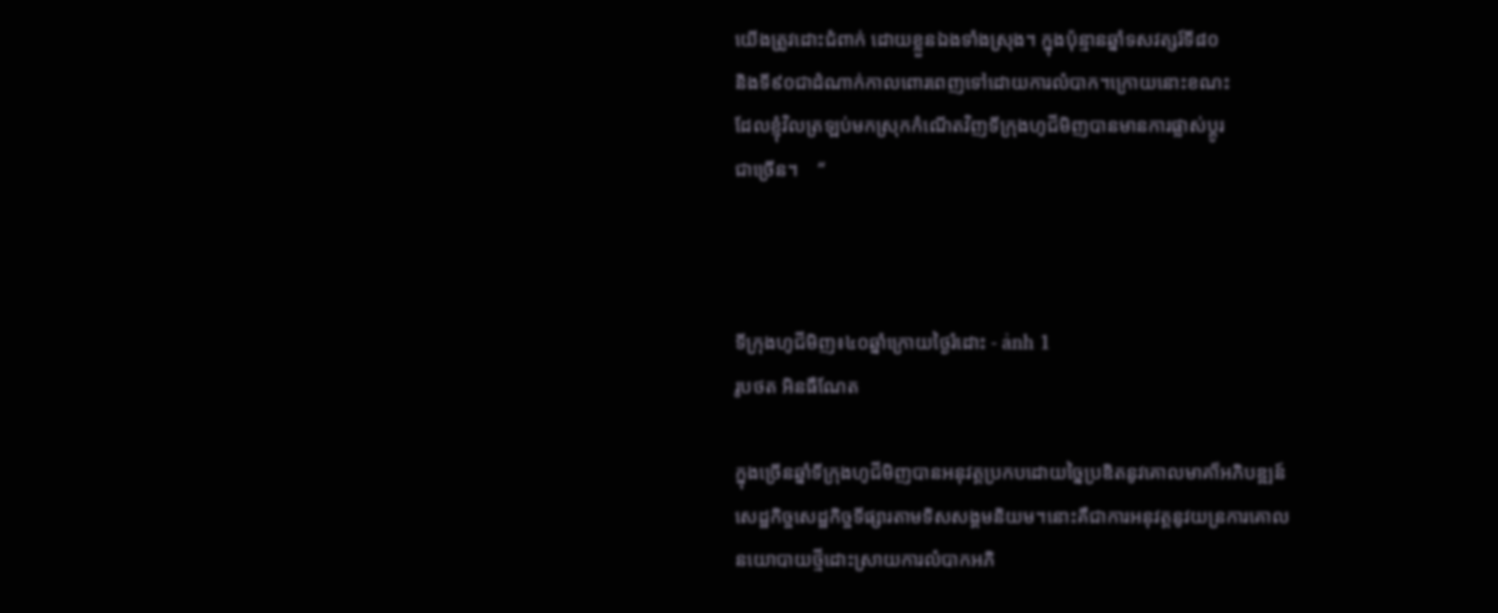យើងត្រូវដោះជំពាក់ ដោយខ្លួនឯងទាំងស្រុង។ ក្នុងប៉ុន្មានឆ្នាំទសវត្សរ៍ទី៨០
និងទី៩០ជាដំណាក់កាលពោរពេញទៅដោយការលំបាក។ក្រោយនោះខណះ
ដែលខ្ញុំវិលត្រឡប់មកស្រុកកំណើតវិញទីក្រុងហូជីមិញបានមានការផ្លាស់ប្តូរ
ជាច្រើន។    “



ទីក្រុងហូជីមិញ៖៤០ឆ្នាំក្រោយថ្ងៃរំដោះ - ảnh 1
រូបថត អិនធឺណែត

ក្នុងច្រើនឆ្នាំទីក្រុងហូជីមិញបានអនុវត្តប្រកបដោយច្នៃប្រឌិតនូវគោលមាគា៏អភិបឌ្ឍន៍
សេដ្ឋកិច្ចសេដ្ឋកិច្ចទីផ្សារតាមទិសសង្គមនិយម។នោះគឺជាការអនុវត្តនូវយន្រការគោល
នយោបាយថ្មីដោះស្រាយការលំបាកអភិ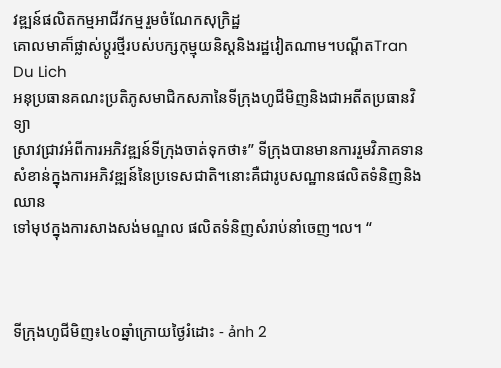វឌ្ឍន៍ផលិតកម្មអាជីវកម្មរួមចំណែកសុក្រិដ្ឋ
គោលមាគា៏ផ្លាស់ប្តូរថ្មីរបស់បក្សកុម្មុយនិស្តនិងរដ្ឋវៀតណាម។បណ្ដីតTran Du Lich
អនុប្រធានគណះប្រតិភូសមាជិកសភានៃទីក្រុងហូជីមិញនិងជាអតីតប្រធានវិទ្យា
ស្រាវជ្រាវអំពីការអភិវឌ្ឍន៍ទីក្រុងចាត់ទុកថា៖” ទីក្រុងបានមានការរួមវិភាគទាន
សំខាន់ក្នុងការអភិវឌ្ឍន៍នៃប្រទេសជាតិ។នោះគឺជារូបសណ្ឋានផលិតទំនិញនិងឈាន
ទៅមុឋក្នុងការសាងសង់មណ្ឌល ផលិតទំនិញសំរាប់នាំចេញ។ល។ “



ទីក្រុងហូជីមិញ៖៤០ឆ្នាំក្រោយថ្ងៃរំដោះ - ảnh 2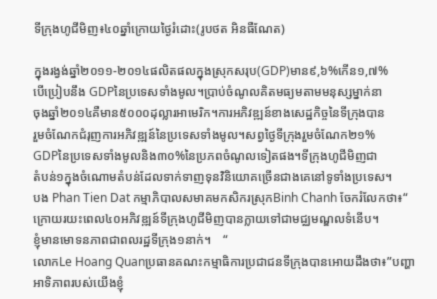ទីក្រុងហូជីមិញ៖៤០ឆ្នាំក្រោយថ្ងៃរំដោះ(រូបថត អិនធឺណែត)

ក្នុងរង្វង់ឆ្នាំ២០១១-២០១៤ផលិតផលក្នុងស្រុកសរុប(GDP)មាន៩,៦%កើន១,៧%
បើប្រៀបនឹង GDPនៃប្រទេសទាំងមូល។ប្រាប់ចំណូលគិតមធ្យមតាមមនុស្សម្នាក់នា
ចុងឆ្នាំ២០១៤គឺមាន៥០០០ដុល្លារអាមេរិក។ការអភិវឌ្ឍន៍ខាងសេដ្ឋកិច្ចនៃទីក្រុងបាន
រួមចំណែកជំរុញការអភិវឌ្ឍន៍នៃប្រទេសទាំងមូល។សព្វថ្ងៃទីក្រុងរួមចំណែក២១%
GDPនៃប្រទេសទាំងមូលនិង៣០%នៃប្រភពចំណូលទៀតផង។ទីក្រុងហូជីមិញជា
តំបន់១ក្នុងចំណោមតំបន់ដែលទាក់ទាញទុនវិនិយោគច្រើនជាងគេនៅទូទាំងប្រទេស។
បង Phan Tien Dat កម្មាភិបាលសមាគមកសិករស្រុកBinh Chanh ចែករំលែកថា៖“
ក្រោយរយះពេល៤០អភិវឌ្ឍន៍ទីក្រុងហូជីមិញបានក្លាយទៅជាមជ្ឈមណ្ឌលទំនើប។
ខ្ញុំមានមោទនភាពជាពលរដ្ឋទីក្រុង១នាក់។    “
លោកLe Hoang Quanប្រធានគណះកម្មាធិការប្រជាជនទីក្រុងបានអោយដឹងថា៖”បញ្ហា
អាទិភាពរបស់យើងខ្ញុំ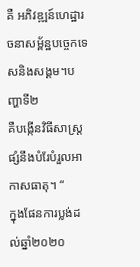គឺ អភិវឌ្ឍន៍ហេដ្ឋារចនាសម្ព័ន្ឋបច្ចេកទេសនិងសង្គម។បញ្ហាទី២
គឺបង្កើនវិធីសាស្រ្តផ្សំនឹងបំរែបំរួលអាកាសធាតុ។ “
ក្នុងផែនការប្លង់ដល់ឆ្នាំ២០២០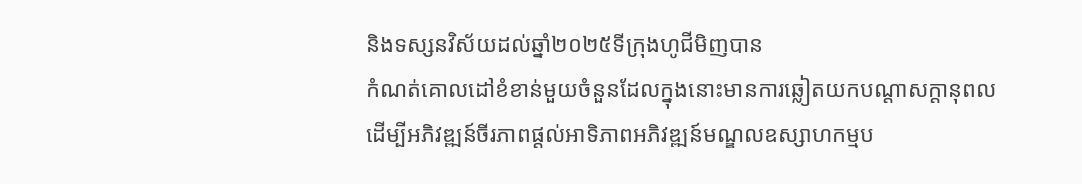និងទស្សនវិស័យដល់ឆ្នាំ២០២៥ទីក្រុងហូជីមិញបាន
កំណត់គោលដៅខំខាន់មួយចំនួនដែលក្នុងនោះមានការឆ្លៀតយកបណ្តាសក្តានុពល
ដើម្បីអភិវឌ្ឍន៍ចីរភាពផ្តល់អាទិភាពអភិវឌ្ឍន៍មណ្ឌលឧស្សាហកម្មប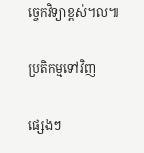ច្ចេកវិទ្យាខ្ពស់។ល៕

ប្រតិកម្មទៅវិញ

ផ្សេងៗ